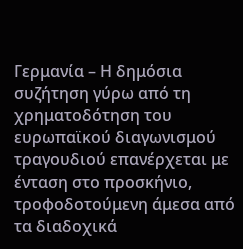Γερμανία – Η δημόσια συζήτηση γύρω από τη χρηματοδότηση του ευρωπαϊκού διαγωνισμού τραγουδιού επανέρχεται με ένταση στο προσκήνιο, τροφοδοτούμενη άμεσα από τα διαδοχικά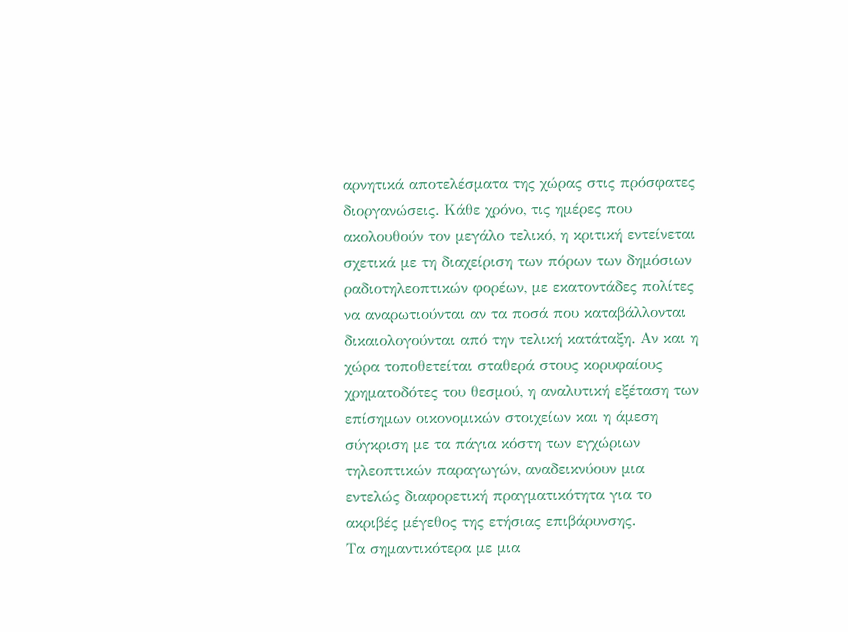αρνητικά αποτελέσματα της χώρας στις πρόσφατες διοργανώσεις. Κάθε χρόνο, τις ημέρες που ακολουθούν τον μεγάλο τελικό, η κριτική εντείνεται σχετικά με τη διαχείριση των πόρων των δημόσιων ραδιοτηλεοπτικών φορέων, με εκατοντάδες πολίτες να αναρωτιούνται αν τα ποσά που καταβάλλονται δικαιολογούνται από την τελική κατάταξη. Αν και η χώρα τοποθετείται σταθερά στους κορυφαίους χρηματοδότες του θεσμού, η αναλυτική εξέταση των επίσημων οικονομικών στοιχείων και η άμεση σύγκριση με τα πάγια κόστη των εγχώριων τηλεοπτικών παραγωγών, αναδεικνύουν μια εντελώς διαφορετική πραγματικότητα για το ακριβές μέγεθος της ετήσιας επιβάρυνσης.
Τα σημαντικότερα με μια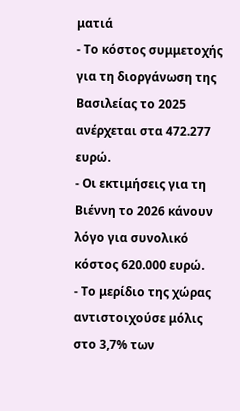ματιά
- Το κόστος συμμετοχής για τη διοργάνωση της Βασιλείας το 2025 ανέρχεται στα 472.277 ευρώ.
- Οι εκτιμήσεις για τη Βιέννη το 2026 κάνουν λόγο για συνολικό κόστος 620.000 ευρώ.
- Το μερίδιο της χώρας αντιστοιχούσε μόλις στο 3,7% των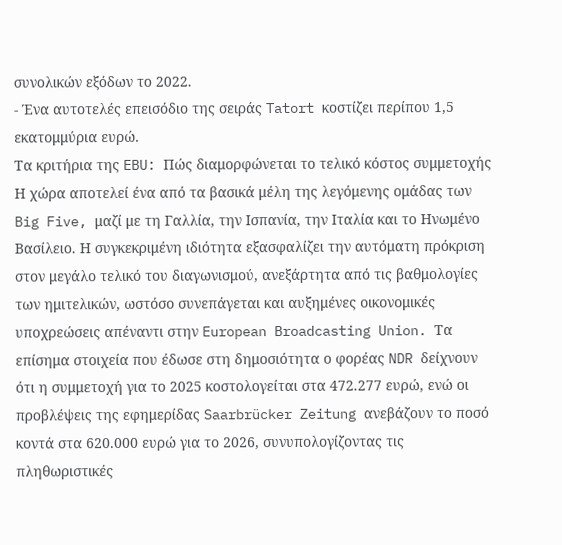συνολικών εξόδων το 2022.
- Ένα αυτοτελές επεισόδιο της σειράς Tatort κοστίζει περίπου 1,5 εκατομμύρια ευρώ.
Τα κριτήρια της EBU: Πώς διαμορφώνεται το τελικό κόστος συμμετοχής
Η χώρα αποτελεί ένα από τα βασικά μέλη της λεγόμενης ομάδας των Big Five, μαζί με τη Γαλλία, την Ισπανία, την Ιταλία και το Ηνωμένο Βασίλειο. Η συγκεκριμένη ιδιότητα εξασφαλίζει την αυτόματη πρόκριση στον μεγάλο τελικό του διαγωνισμού, ανεξάρτητα από τις βαθμολογίες των ημιτελικών, ωστόσο συνεπάγεται και αυξημένες οικονομικές υποχρεώσεις απέναντι στην European Broadcasting Union. Τα επίσημα στοιχεία που έδωσε στη δημοσιότητα ο φορέας NDR δείχνουν ότι η συμμετοχή για το 2025 κοστολογείται στα 472.277 ευρώ, ενώ οι προβλέψεις της εφημερίδας Saarbrücker Zeitung ανεβάζουν το ποσό κοντά στα 620.000 ευρώ για το 2026, συνυπολογίζοντας τις πληθωριστικές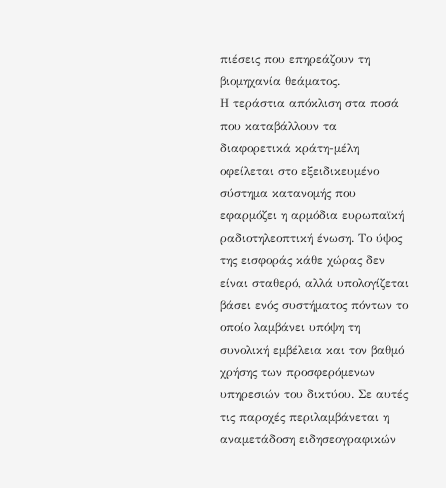πιέσεις που επηρεάζουν τη βιομηχανία θεάματος.
Η τεράστια απόκλιση στα ποσά που καταβάλλουν τα διαφορετικά κράτη-μέλη οφείλεται στο εξειδικευμένο σύστημα κατανομής που εφαρμόζει η αρμόδια ευρωπαϊκή ραδιοτηλεοπτική ένωση. Το ύψος της εισφοράς κάθε χώρας δεν είναι σταθερό, αλλά υπολογίζεται βάσει ενός συστήματος πόντων το οποίο λαμβάνει υπόψη τη συνολική εμβέλεια και τον βαθμό χρήσης των προσφερόμενων υπηρεσιών του δικτύου. Σε αυτές τις παροχές περιλαμβάνεται η αναμετάδοση ειδησεογραφικών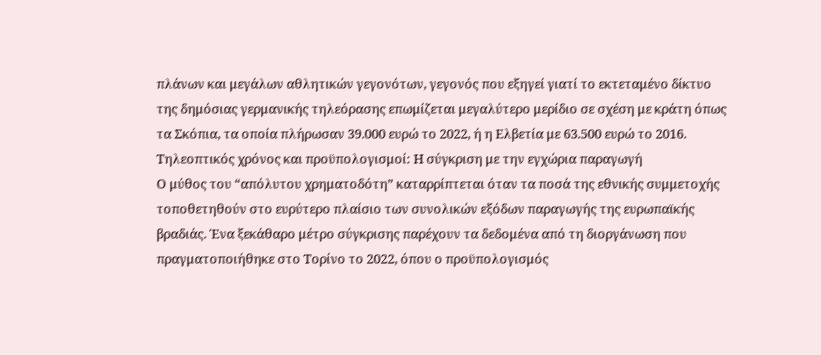πλάνων και μεγάλων αθλητικών γεγονότων, γεγονός που εξηγεί γιατί το εκτεταμένο δίκτυο της δημόσιας γερμανικής τηλεόρασης επωμίζεται μεγαλύτερο μερίδιο σε σχέση με κράτη όπως τα Σκόπια, τα οποία πλήρωσαν 39.000 ευρώ το 2022, ή η Ελβετία με 63.500 ευρώ το 2016.
Τηλεοπτικός χρόνος και προϋπολογισμοί: Η σύγκριση με την εγχώρια παραγωγή
Ο μύθος του “απόλυτου χρηματοδότη” καταρρίπτεται όταν τα ποσά της εθνικής συμμετοχής τοποθετηθούν στο ευρύτερο πλαίσιο των συνολικών εξόδων παραγωγής της ευρωπαϊκής βραδιάς. Ένα ξεκάθαρο μέτρο σύγκρισης παρέχουν τα δεδομένα από τη διοργάνωση που πραγματοποιήθηκε στο Τορίνο το 2022, όπου ο προϋπολογισμός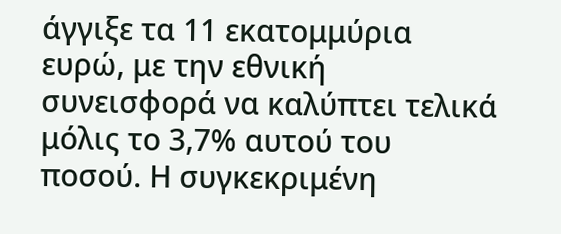άγγιξε τα 11 εκατομμύρια ευρώ, με την εθνική συνεισφορά να καλύπτει τελικά μόλις το 3,7% αυτού του ποσού. Η συγκεκριμένη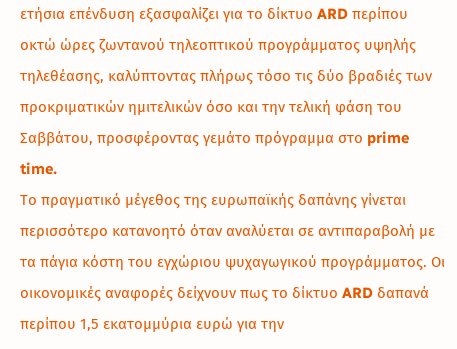ετήσια επένδυση εξασφαλίζει για το δίκτυο ARD περίπου οκτώ ώρες ζωντανού τηλεοπτικού προγράμματος υψηλής τηλεθέασης, καλύπτοντας πλήρως τόσο τις δύο βραδιές των προκριματικών ημιτελικών όσο και την τελική φάση του Σαββάτου, προσφέροντας γεμάτο πρόγραμμα στο prime time.
Το πραγματικό μέγεθος της ευρωπαϊκής δαπάνης γίνεται περισσότερο κατανοητό όταν αναλύεται σε αντιπαραβολή με τα πάγια κόστη του εγχώριου ψυχαγωγικού προγράμματος. Οι οικονομικές αναφορές δείχνουν πως το δίκτυο ARD δαπανά περίπου 1,5 εκατομμύρια ευρώ για την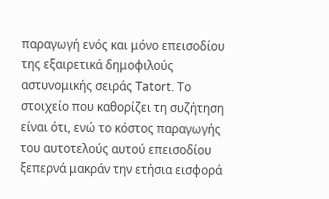παραγωγή ενός και μόνο επεισοδίου της εξαιρετικά δημοφιλούς αστυνομικής σειράς Tatort. Το στοιχείο που καθορίζει τη συζήτηση είναι ότι, ενώ το κόστος παραγωγής του αυτοτελούς αυτού επεισοδίου ξεπερνά μακράν την ετήσια εισφορά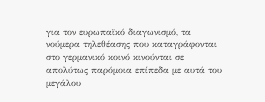για τον ευρωπαϊκό διαγωνισμό, τα νούμερα τηλεθέασης που καταγράφονται στο γερμανικό κοινό κινούνται σε απολύτως παρόμοια επίπεδα με αυτά του μεγάλου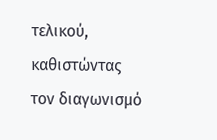τελικού, καθιστώντας τον διαγωνισμό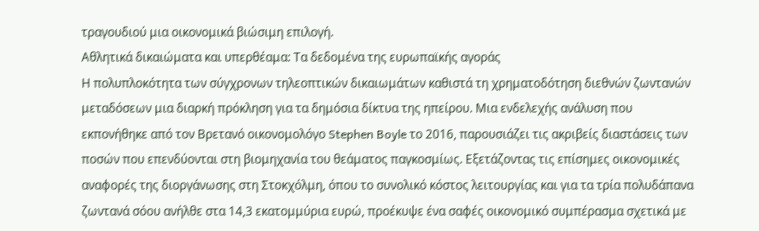τραγουδιού μια οικονομικά βιώσιμη επιλογή.
Αθλητικά δικαιώματα και υπερθέαμα: Τα δεδομένα της ευρωπαϊκής αγοράς
Η πολυπλοκότητα των σύγχρονων τηλεοπτικών δικαιωμάτων καθιστά τη χρηματοδότηση διεθνών ζωντανών μεταδόσεων μια διαρκή πρόκληση για τα δημόσια δίκτυα της ηπείρου. Μια ενδελεχής ανάλυση που εκπονήθηκε από τον Βρετανό οικονομολόγο Stephen Boyle το 2016, παρουσιάζει τις ακριβείς διαστάσεις των ποσών που επενδύονται στη βιομηχανία του θεάματος παγκοσμίως. Εξετάζοντας τις επίσημες οικονομικές αναφορές της διοργάνωσης στη Στοκχόλμη, όπου το συνολικό κόστος λειτουργίας και για τα τρία πολυδάπανα ζωντανά σόου ανήλθε στα 14,3 εκατομμύρια ευρώ, προέκυψε ένα σαφές οικονομικό συμπέρασμα σχετικά με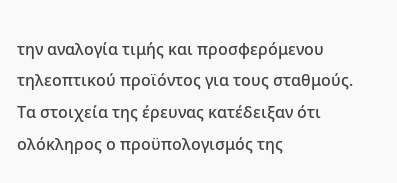την αναλογία τιμής και προσφερόμενου τηλεοπτικού προϊόντος για τους σταθμούς.
Τα στοιχεία της έρευνας κατέδειξαν ότι ολόκληρος ο προϋπολογισμός της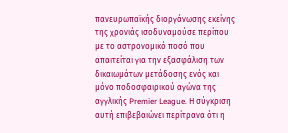πανευρωπαϊκής διοργάνωσης εκείνης της χρονιάς ισοδυναμούσε περίπου με το αστρονομικό ποσό που απαιτείται για την εξασφάλιση των δικαιωμάτων μετάδοσης ενός και μόνο ποδοσφαιρικού αγώνα της αγγλικής Premier League. Η σύγκριση αυτή επιβεβαιώνει περίτρανα ότι η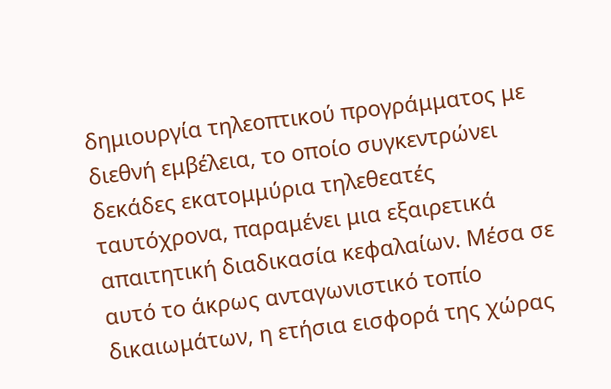δημιουργία τηλεοπτικού προγράμματος με διεθνή εμβέλεια, το οποίο συγκεντρώνει δεκάδες εκατομμύρια τηλεθεατές ταυτόχρονα, παραμένει μια εξαιρετικά απαιτητική διαδικασία κεφαλαίων. Μέσα σε αυτό το άκρως ανταγωνιστικό τοπίο δικαιωμάτων, η ετήσια εισφορά της χώρας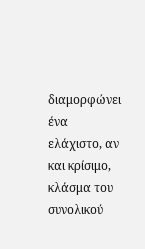διαμορφώνει ένα ελάχιστο, αν και κρίσιμο, κλάσμα του συνολικού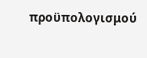προϋπολογισμού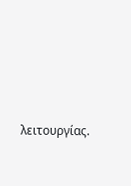λειτουργίας.